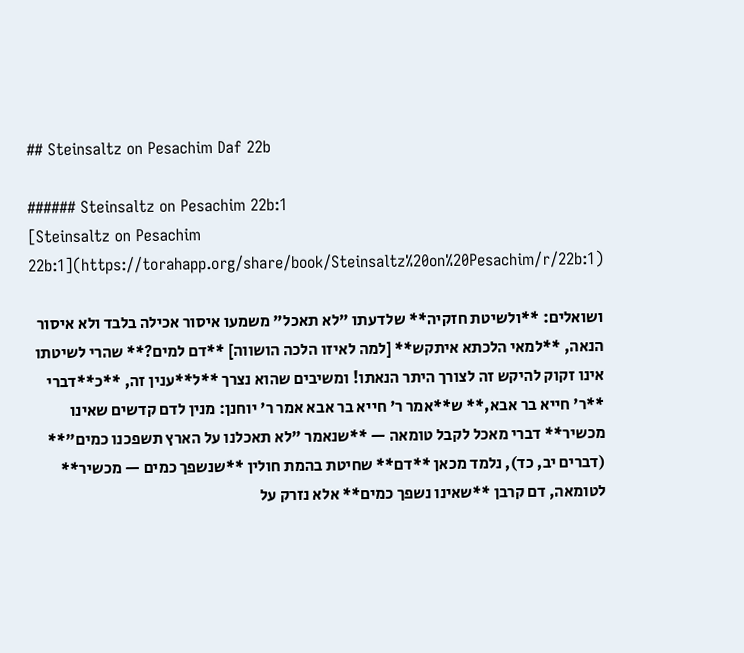## Steinsaltz on Pesachim Daf 22b

###### Steinsaltz on Pesachim 22b:1
[Steinsaltz on Pesachim 22b:1](https://torahapp.org/share/book/Steinsaltz%20on%20Pesachim/r/22b:1)

ושואלים: **ולשיטת חזקיה** שלדעתו "לא תאכל" משמעו איסור אכילה בלבד ולא איסור הנאה, **למאי הלכתא איתקש** [למה לאיזו הלכה הושווה] **דם למים?** שהרי לשיטתו אינו זקוק להיקש זה לצורך היתר הנאתו! ומשיבים שהוא נצרך **ל**ענין זה, **כ**דברי **ר' חייא בר אבא,** ש**אמר ר' חייא בר אבא אמר ר' יוחנן: מנין לדם קדשים שאינו מכשיר** דברי מאכל לקבל טומאה — **שנאמר "לא תאכלנו על הארץ תשפכנו כמים"** (דברים יב, כד), נלמד מכאן **דם** שחיטת בהמת חולין **שנשפך כמים — מכשיר** לטומאה, דם קרבן **שאינו נשפך כמים** אלא נזרק על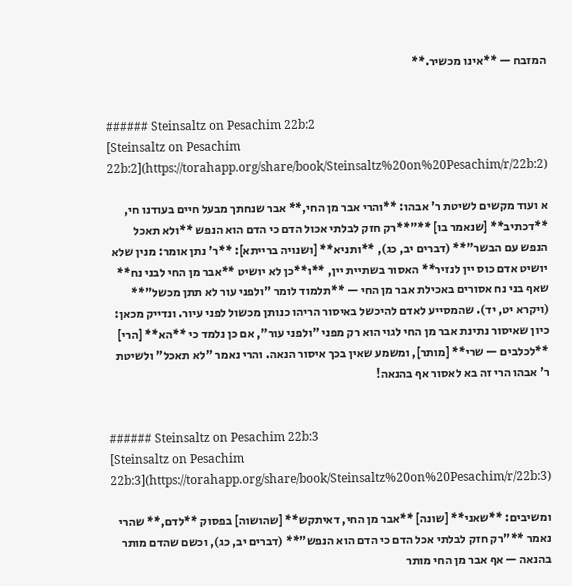המזבח — **אינו מכשיר.**


###### Steinsaltz on Pesachim 22b:2
[Steinsaltz on Pesachim 22b:2](https://torahapp.org/share/book/Steinsaltz%20on%20Pesachim/r/22b:2)

א ועוד מקשים לשיטת ר' אבהו: **והרי אבר מן החי,** אבר שנחתך מבעל חיים בעודנו חי, **דכתיב** [שנאמר בו] **"**רק חזק לבלתי אכול הדם כי הדם הוא הנפש **ולא תאכל הנפש עם הבשר"** (דברים יב, כג), **ותניא** [ושנויה ברייתא]: **ר' נתן אומר: מנין שלא יושיט אדם כוס יין לנזיר** האסור בשתיית יין, **ו**כן לא יושיט **אבר מן החי לבני נח** שאף בני נח אסורים באכילת אבר מן החי — **תלמוד לומר "ולפני עור לא תתן מכשל"** (ויקרא יט, יד). שהמסייע לאדם להיכשל באיסור הריהו כנותן מכשול לפני עיור. ונדייק מכאן: כיון שאיסור נתינת אבר מן החי לגוי הוא רק מפני "ולפני עור", אם כן נלמד כי **הא** [הרי] **לכלבים — שרי** [מותר], ומשמע שאין בכך איסור הנאה. והרי נאמר "לא תאכל" ולשיטת ר' אבהו הרי זה בא לאסור אף בהנאה!


###### Steinsaltz on Pesachim 22b:3
[Steinsaltz on Pesachim 22b:3](https://torahapp.org/share/book/Steinsaltz%20on%20Pesachim/r/22b:3)

ומשיבים: **שאני** [שונה] **אבר מן החי, דאיתקש** [שהושוה] בפסוק **לדם,** שהרי נאמר **"רק חזק לבלתי אכל הדם כי הדם הוא הנפש"** (דברים יב, כג), וכשם שהדם מותר בהנאה — אף אבר מן החי מותר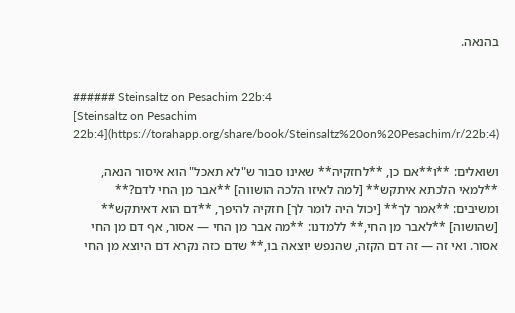בהנאה.


###### Steinsaltz on Pesachim 22b:4
[Steinsaltz on Pesachim 22b:4](https://torahapp.org/share/book/Steinsaltz%20on%20Pesachim/r/22b:4)

ושואלים: **ו**אם כן, **לחזקיה** שאינו סבור ש"לא תאכל" הוא איסור הנאה, **למאי הלכתא איתקש** [למה לאיזו הלכה הושווה] **אבר מן החי לדם?** ומשיבים: **אמר לך** [יכול היה לומר לך] חזקיה להיפך, **דם הוא דאיתקש** [שהושוה] **לאבר מן החי,** ללמדנו: **מה אבר מן החי — אסור, אף דם מן החי אסור. ואי זה — זה דם הקזה, שהנפש יוצאה בו,** שדם כזה נקרא דם היוצא מן החי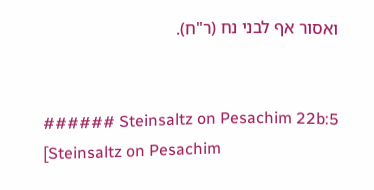ואסור אף לבני נח (ר"ח).


###### Steinsaltz on Pesachim 22b:5
[Steinsaltz on Pesachim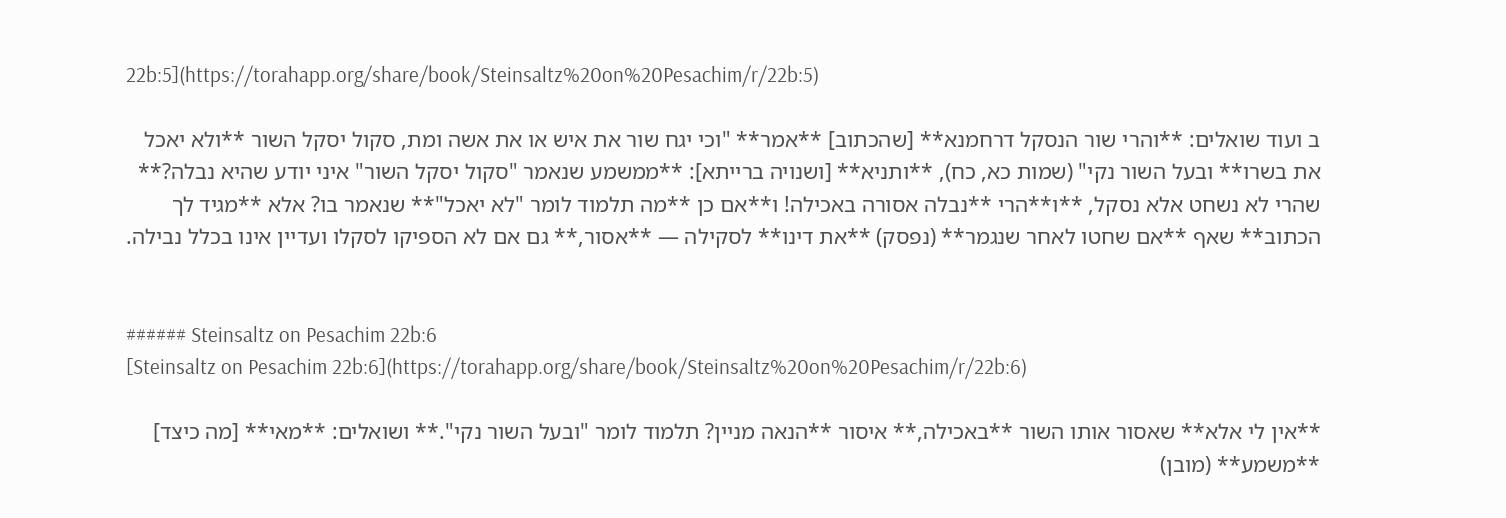22b:5](https://torahapp.org/share/book/Steinsaltz%20on%20Pesachim/r/22b:5)

ב ועוד שואלים: **והרי שור הנסקל דרחמנא** [שהכתוב] **אמר** "וכי יגח שור את איש או את אשה ומת, סקול יסקל השור **ולא יאכל את בשרו** ובעל השור נקי" (שמות כא, כח), **ותניא** [ושנויה ברייתא]: **ממשמע שנאמר "סקול יסקל השור" איני יודע שהיא נבלה?** שהרי לא נשחט אלא נסקל, **ו**הרי **נבלה אסורה באכילה! ו**אם כן **מה תלמוד לומר "לא יאכל"** שנאמר בו? אלא **מגיד לך הכתוב** שאף **אם שחטו לאחר שנגמר** (נפסק) **את דינו** לסקילה — **אסור,** גם אם לא הספיקו לסקלו ועדיין אינו בכלל נבילה.


###### Steinsaltz on Pesachim 22b:6
[Steinsaltz on Pesachim 22b:6](https://torahapp.org/share/book/Steinsaltz%20on%20Pesachim/r/22b:6)

**אין לי אלא** שאסור אותו השור **באכילה,** איסור **הנאה מניין? תלמוד לומר "ובעל השור נקי".** ושואלים: **מאי** [מה כיצד] **משמע** (מובן)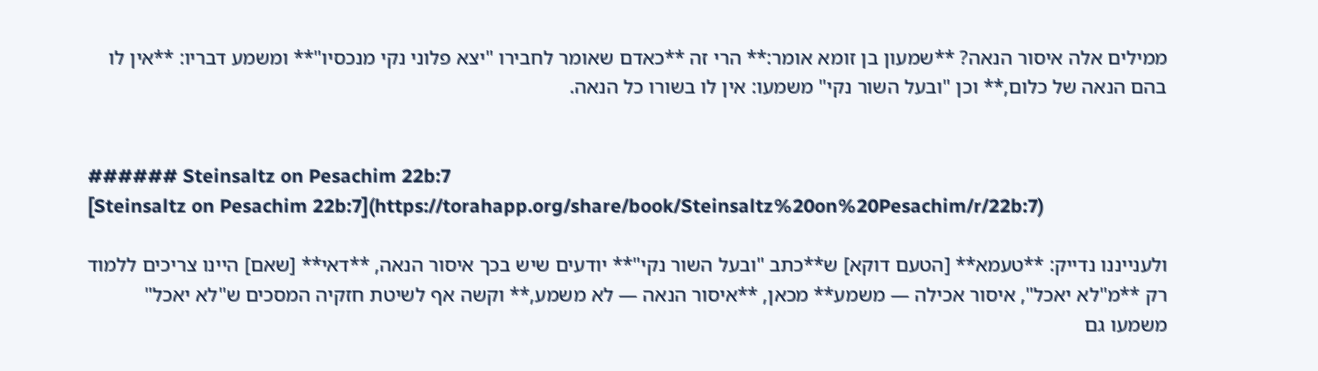ממילים אלה איסור הנאה? **שמעון בן זומא אומר:** הרי זה **כאדם שאומר לחבירו "יצא פלוני נקי מנכסיו"** ומשמע דבריו: **אין לו בהם הנאה של כלום,** וכן "ובעל השור נקי" משמעו: אין לו בשורו כל הנאה.


###### Steinsaltz on Pesachim 22b:7
[Steinsaltz on Pesachim 22b:7](https://torahapp.org/share/book/Steinsaltz%20on%20Pesachim/r/22b:7)

ולענייננו נדייק: **טעמא** [הטעם דוקא] ש**כתב "ובעל השור נקי"** יודעים שיש בכך איסור הנאה, **דאי** [שאם] היינו צריכים ללמוד רק **מ"לא יאכל", איסור אכילה — משמע** מכאן, **איסור הנאה — לא משמע,** וקשה אף לשיטת חזקיה המסכים ש"לא יאכל" משמעו גם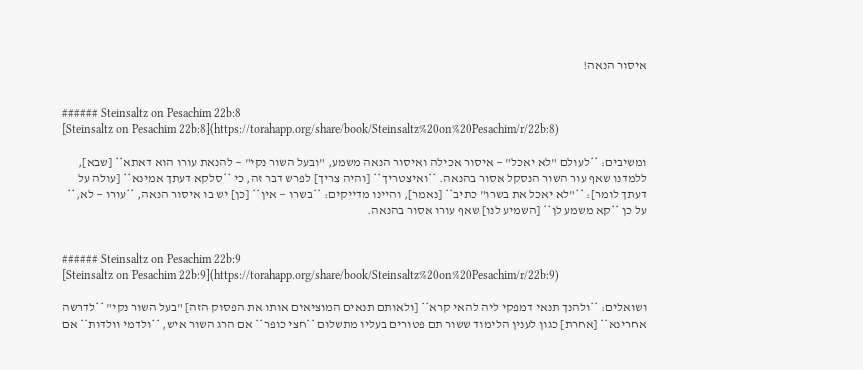איסור הנאה!


###### Steinsaltz on Pesachim 22b:8
[Steinsaltz on Pesachim 22b:8](https://torahapp.org/share/book/Steinsaltz%20on%20Pesachim/r/22b:8)

ומשיבים: **לעולם "לא יאכל" — איסור אכילה ואיסור הנאה משמע, "ובעל השור נקי" — להנאת עורו הוא דאתא** [שבא], ללמדנו שאף עור השור הנסקל אסור בהנאה. **ואיצטריך** [והיה צריך] לפרש דבר זה, כי **סלקא דעתך אמינא** [עולה על דעתך לומר]: **"לא יאכל את בשרו" כתיב** [נאמר], והיינו מדייקים: **בשרו — אין** [כן] יש בו איסור הנאה, **עורו — לא,** על כן **קא משמע לן** [השמיע לנו] שאף עורו אסור בהנאה.


###### Steinsaltz on Pesachim 22b:9
[Steinsaltz on Pesachim 22b:9](https://torahapp.org/share/book/Steinsaltz%20on%20Pesachim/r/22b:9)

ושואלים: **ולהנך תנאי דמפקי ליה להאי קרא** [ולאותם תנאים המוציאים אותו את הפסוק הזה] "בעל השור נקי" **לדרשה אחרינא** [אחרת] כגון לענין הלימוד ששור תם פטורים בעליו מתשלום **חצי כופר** אם הרג השור איש, **ולדמי וולדות** אם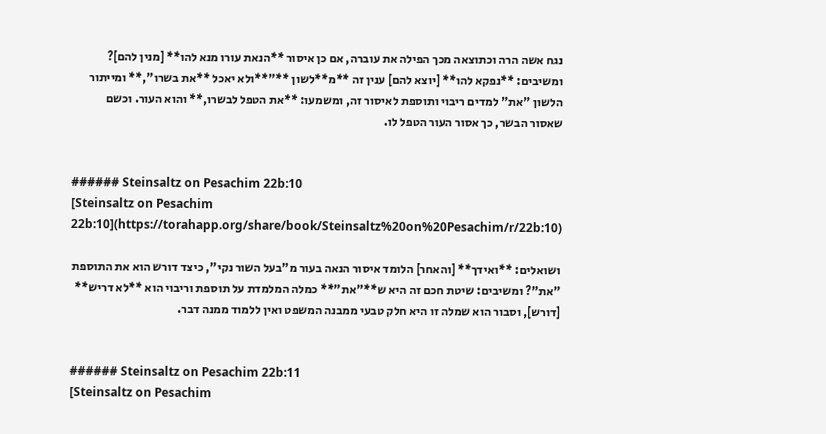נגח אשה הרה וכתוצאה מכך הפילה את עוברה, אם כן איסור **הנאת עורו מנא להו** [מנין להם]? ומשיבים: **נפקא להו** [יוצא להם] ענין זה **מ**לשון **"**ולא יאכל **את בשרו",** ומייתור הלשון "את" למדים ריבוי ותוספת לאיסור זה, ומשמעו: **את הטפל לבשרו,** והוא העור. וכשם שאסור הבשר, כך אסור העור הטפל לו.


###### Steinsaltz on Pesachim 22b:10
[Steinsaltz on Pesachim 22b:10](https://torahapp.org/share/book/Steinsaltz%20on%20Pesachim/r/22b:10)

ושואלים: **ואידך** [והאחר] הלומד איסור הנאה בעור מ"בעל השור נקי", כיצד דורש הוא את התוספת "את"? ומשיבים: שיטת חכם זה היא ש**"את"** כמלה המלמדת על תוספת וריבוי הוא **לא דריש** [דורש], וסבור הוא שמלה זו היא חלק טבעי ממבנה המשפט ואין ללמוד ממנה דבר.


###### Steinsaltz on Pesachim 22b:11
[Steinsaltz on Pesachim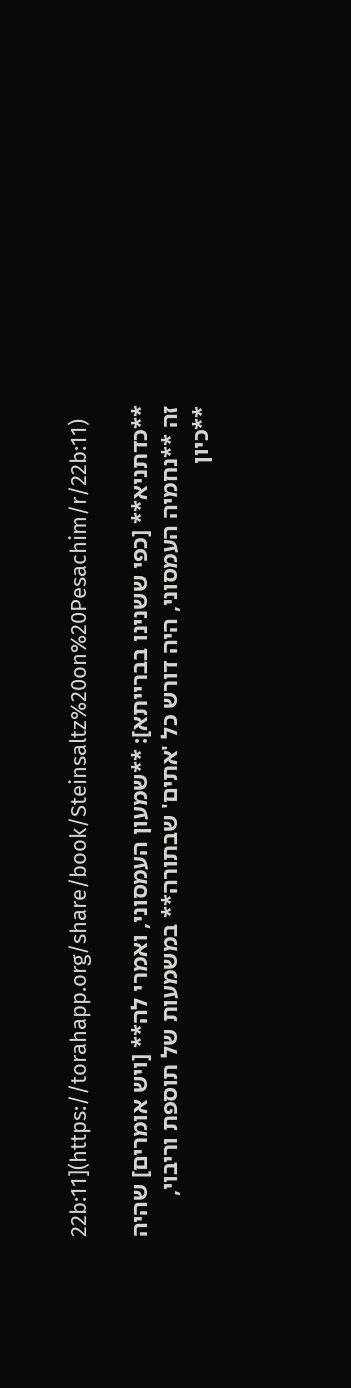22b:11](https://torahapp.org/share/book/Steinsaltz%20on%20Pesachim/r/22b:11)

**כדתניא** [כפי ששנינו בברייתא]: **שמעון העמסוני, ואמרי לה** [ויש אומרים] שהיה זה **נחמיה העמסוני, היה דורש כל 'אתים' שבתורה** במשמעות של תוספת וריבוי, **כיון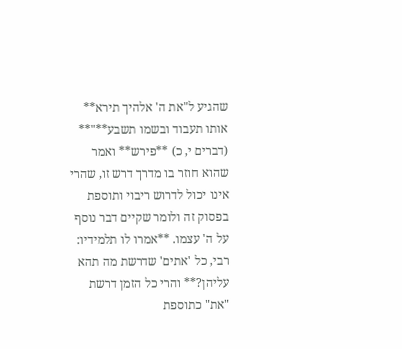שהגיע ל"את ה' אלהיך תירא** אותו תעבוד ובשמו תשבע**"** (דברים י, כ) **פירש** ואמר שהוא חוזר בו מדרך דרש זו, שהרי אינו יכול לדרוש ריבוי ותוספת בפסוק זה ולומר שקיים דבר נוסף על ה' עצמו. **אמרו לו תלמידיו: רבי, כל 'אתים' שדרשת מה תהא עליהן?** והרי כל הזמן דרשת "את" כתוספת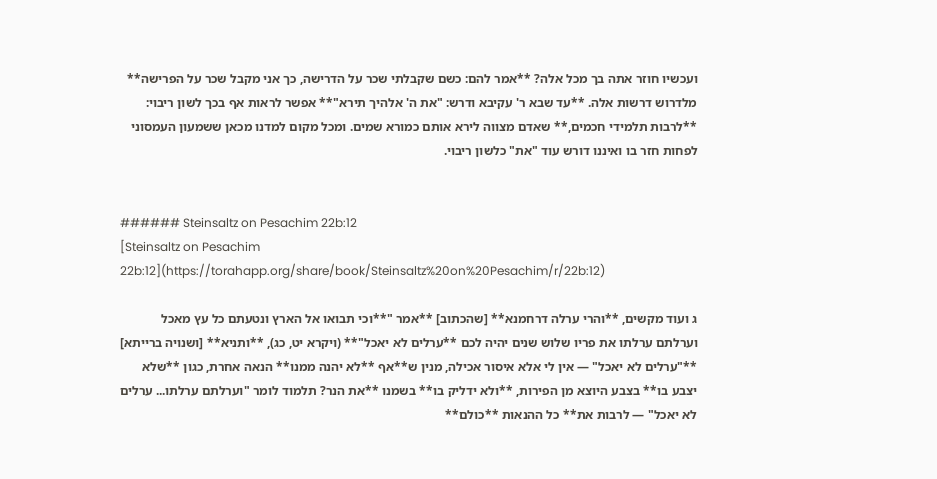ועכשיו חוזר אתה בך מכל אלה? **אמר להם: כשם שקבלתי שכר על הדרישה, כך אני מקבל שכר על הפרישה** מלדרוש דרשות אלה. **עד שבא ר' עקיבא ודרש: "את ה' אלהיך תירא"** אפשר לראות אף בכך לשון ריבוי: **לרבות תלמידי חכמים,** שאדם מצווה לירא אותם כמורא שמים. ומכל מקום למדנו מכאן ששמעון העמסוני לפחות חזר בו ואיננו דורש עוד "את" כלשון ריבוי.


###### Steinsaltz on Pesachim 22b:12
[Steinsaltz on Pesachim 22b:12](https://torahapp.org/share/book/Steinsaltz%20on%20Pesachim/r/22b:12)

ג ועוד מקשים, **והרי ערלה דרחמנא** [שהכתוב] **אמר "**וכי תבואו אל הארץ ונטעתם כל עץ מאכל וערלתם ערלתו את פריו שלוש שנים יהיה לכם **ערלים לא יאכל"** (ויקרא יט, כג), **ותניא** [ושנויה ברייתא] **"ערלים לא יאכל" — אין לי אלא איסור אכילה, מנין ש**אף **לא יהנה ממנו** הנאה אחרת, כגון **שלא יצבע בו** בצבע היוצא מן הפירות, **ולא ידליק בו** בשמנו **את הנר? תלמוד לומר "וערלתם ערלתו... ערלים לא יאכל" — לרבות את** כל ההנאות **כולם**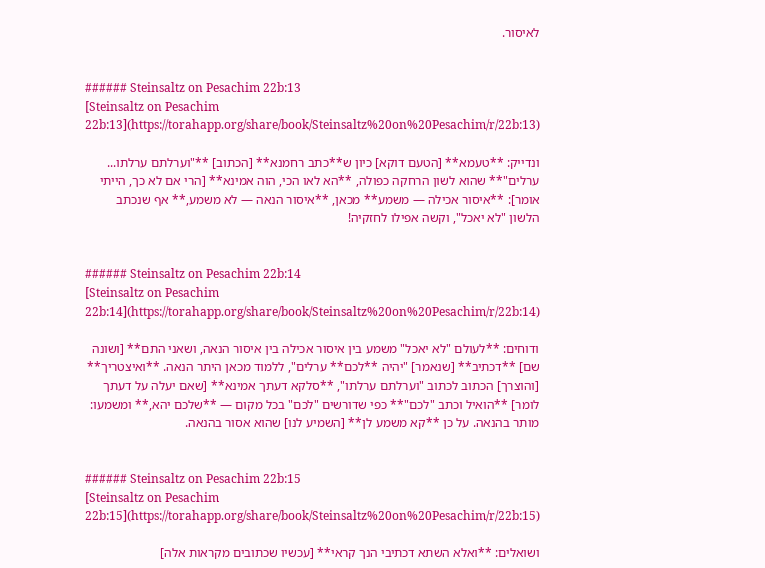לאיסור.


###### Steinsaltz on Pesachim 22b:13
[Steinsaltz on Pesachim 22b:13](https://torahapp.org/share/book/Steinsaltz%20on%20Pesachim/r/22b:13)

ונדייק: **טעמא** [הטעם דוקא] כיון ש**כתב רחמנא** [הכתוב] **"וערלתם ערלתו... ערלים"** שהוא לשון הרחקה כפולה, **הא לאו הכי, הוה אמינא** [הרי אם לא כך, הייתי אומר]: **איסור אכילה — משמע** מכאן, **איסור הנאה — לא משמע,** אף שנכתב הלשון "לא יאכל", וקשה אפילו לחזקיה!


###### Steinsaltz on Pesachim 22b:14
[Steinsaltz on Pesachim 22b:14](https://torahapp.org/share/book/Steinsaltz%20on%20Pesachim/r/22b:14)

ודוחים: **לעולם "לא יאכל" משמע בין איסור אכילה בין איסור הנאה, ושאני התם** [ושונה שם] **דכתיב** [שנאמר] "יהיה **לכם** ערלים", ללמוד מכאן היתר הנאה. **ואיצטריך** [והוצרך] הכתוב לכתוב "וערלתם ערלתו", **סלקא דעתך אמינא** [שאם יעלה על דעתך לומר] **הואיל וכתב "לכם"** כפי שדורשים "לכם" בכל מקום — **שלכם יהא,** ומשמעו: מותר בהנאה. על כן **קא משמע לן** [השמיע לנו] שהוא אסור בהנאה.


###### Steinsaltz on Pesachim 22b:15
[Steinsaltz on Pesachim 22b:15](https://torahapp.org/share/book/Steinsaltz%20on%20Pesachim/r/22b:15)

ושואלים: **ואלא השתא דכתיבי הנך קראי** [עכשיו שכתובים מקראות אלה]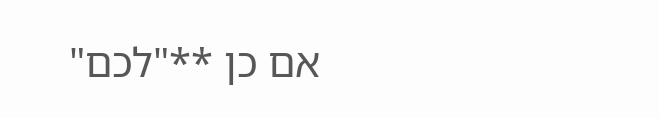אם כן **"לכם"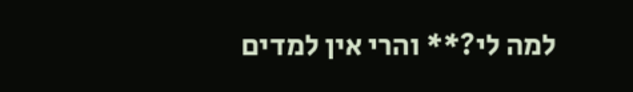למה לי?** והרי אין למדים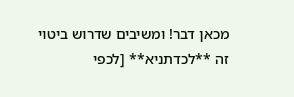מכאן דבר! ומשיבים שדרוש ביטוי זה **לכדתניא** [לכפי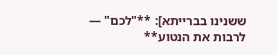ששנינו בברייתא]: **"לכם" — לרבות את הנטוע**